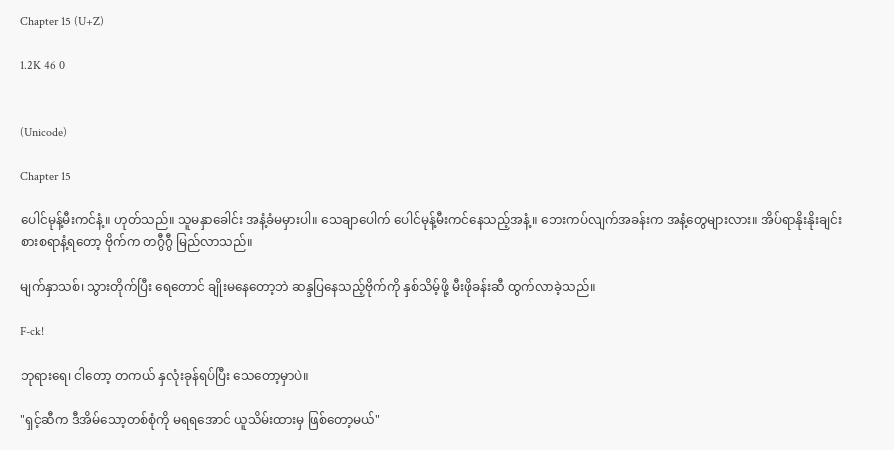Chapter 15 (U+Z)

1.2K 46 0


(Unicode)

Chapter 15

ပေါင်မုန့်မီးကင်နံ့။ ဟုတ်သည်။ သူမနှာခေါင်း အနံ့ခံမမှားပါ။ သေချာပေါက် ပေါင်မုန့်မီးကင်နေသည့်အနံ့။ ဘေးကပ်လျက်အခန်းက အနံ့တွေများလား။ အိပ်ရာနိုးနိုးချင်း စားစရာနံ့ရတော့ ဗိုက်က တဂွီဂွီ မြည်လာသည်။

မျက်နှာသစ်၊ သွားတိုက်ပြီး ရေတောင် ချိုးမနေတော့ဘဲ ဆန္ဒပြနေသည့်ဗိုက်ကို နှစ်သိမ့်ဖို့ မီးဖိုခန်းဆီ ထွက်လာခဲ့သည်။

F-ck!

ဘုရားရေ၊ ငါတော့ တကယ် နှလုံးခုန်ရပ်ပြီး သေတော့မှာပဲ။

"ရှင့်ဆီက ဒီအိမ်သော့တစ်စုံကို မရရအောင် ယူသိမ်းထားမှ ဖြစ်တော့မယ်"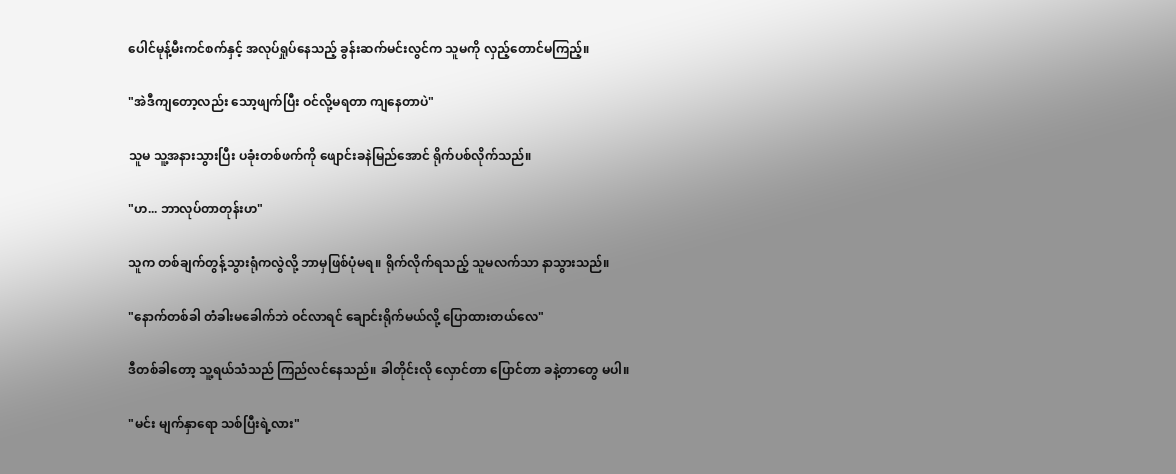ပေါင်မုန့်မီးကင်စက်နှင့် အလုပ်ရှုပ်နေသည့် ခွန်းဆက်မင်းလွင်က သူမကို လှည့်တောင်မကြည့်။

"အဲဒီကျတော့လည်း သော့ဖျက်ပြီး ဝင်လို့မရတာ ကျနေတာပဲ"

သူမ သူ့အနားသွားပြီး ပခုံးတစ်ဖက်ကို ဖျောင်းခနဲမြည်အောင် ရိုက်ပစ်လိုက်သည်။

"ဟ... ဘာလုပ်တာတုန်းဟ"

သူက တစ်ချက်တွန့်သွားရုံကလွဲလို့ ဘာမှဖြစ်ပုံမရ။ ရိုက်လိုက်ရသည့် သူမလက်သာ နာသွားသည်။

"နောက်တစ်ခါ တံခါးမခေါက်ဘဲ ဝင်လာရင် ချောင်းရိုက်မယ်လို့ ပြောထားတယ်လေ"

ဒီတစ်ခါတော့ သူ့ရယ်သံသည် ကြည်လင်နေသည်။ ခါတိုင်းလို လှောင်တာ ပြောင်တာ ခနဲ့တာတွေ မပါ။

"မင်း မျက်နှာရော သစ်ပြီးရဲ့လား"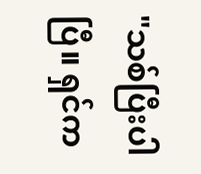"သစ်ပြီးပါပြီ။ ရှင်က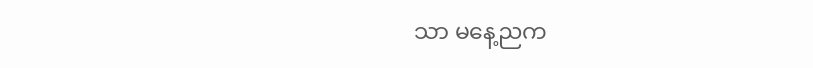သာ မနေ့ညက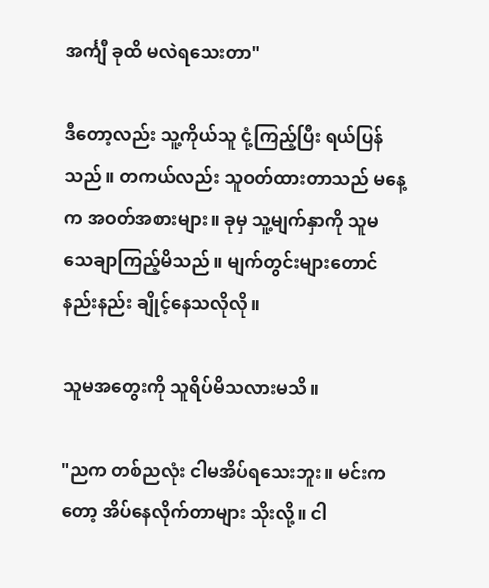အင်္ကျီ ခုထိ မလဲရသေးတာ"

ဒီတော့လည်း သူ့ကိုယ်သူ ငုံ့ကြည့်ပြီး ရယ်ပြန်သည်။ တကယ်လည်း သူဝတ်ထားတာသည် မနေ့က အဝတ်အစားများ။ ခုမှ သူ့မျက်နှာကို သူမ သေချာကြည့်မိသည်။ မျက်တွင်းများတောင် နည်းနည်း ချိုင့်နေသလိုလို။

သူမအတွေးကို သူရိပ်မိသလားမသိ။

"ညက တစ်ညလုံး ငါမအိပ်ရသေးဘူး။ မင်းကတော့ အိပ်နေလိုက်တာများ သိုးလို့။ ငါ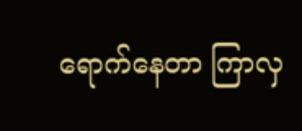ရောက်နေတာ ကြာလှ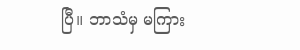ပြီ။ ဘာသံမှ မကြား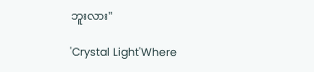ဘူးလား"

'Crystal Light'Where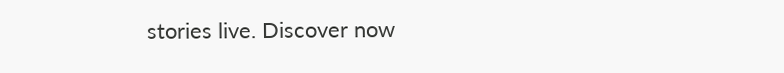stories live. Discover now